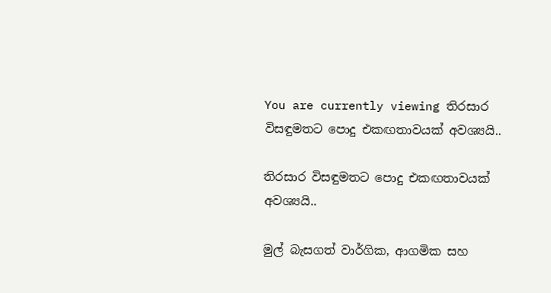You are currently viewing තිරසාර විසඳුමතට පොදු එකඟතාවයක් අවශ්‍යයි..

තිරසාර විසඳුමතට පොදු එකඟතාවයක් අවශ්‍යයි..

මුල් බැසගත් වාර්ගික, ආගමික සහ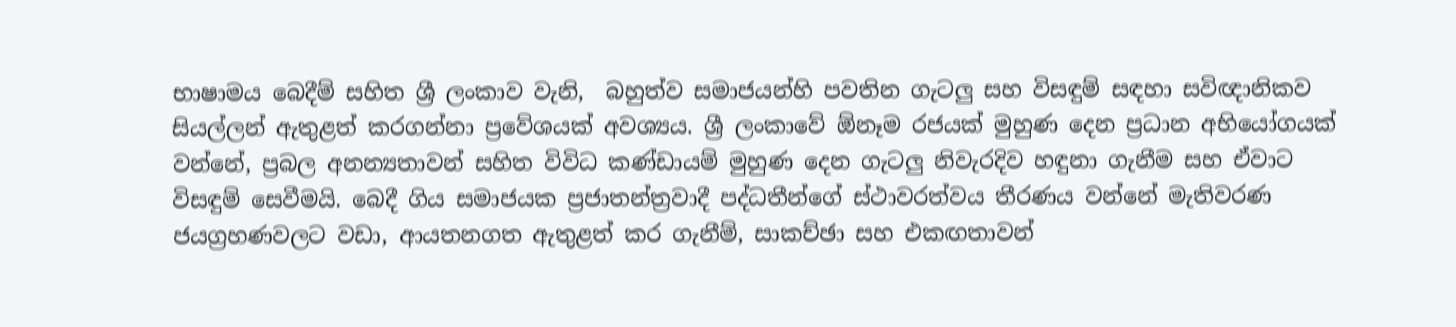භාෂාමය බෙදීම් සහිත ශ්‍රී ලංකාව වැනි,  බහුත්ව සමාජයන්හි පවතින ගැටලු සහ විසඳුම් සඳහා සවිඥානිකව සියල්ලන් ඇතුළත් කරගන්නා ප්‍රවේශයක් අවශ්‍යය. ශ්‍රී ලංකාවේ ඕනෑම රජයක් මුහුණ දෙන ප්‍රධාන අභියෝගයක් වන්නේ, ප්‍රබල අනන්‍යතාවන් සහිත විවිධ කණ්ඩායම් මුහුණ දෙන ගැටලු නිවැරදිව හඳුනා ගැනීම සහ ඒවාට විසඳුම් සෙවීමයි. බෙදී ගිය සමාජයක ප්‍රජාතන්ත්‍රවාදී පද්ධතීන්ගේ ස්ථාවරත්වය තීරණය වන්නේ මැතිවරණ ජයග්‍රහණවලට වඩා, ආයතනගත ඇතුළත් කර ගැනීම්, සාකච්ඡා සහ එකඟතාවන්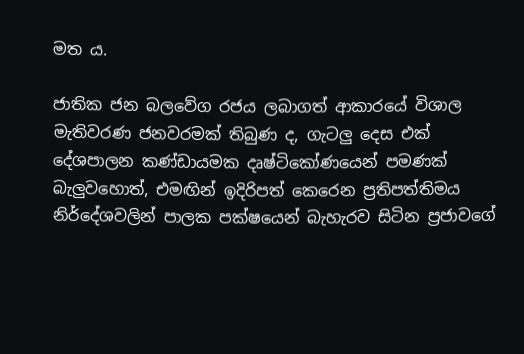මත ය.

ජාතික ජන බලවේග රජය ලබාගත් ආකාරයේ විශාල මැතිවරණ ජනවරමක් තිබුණ ද, ගැටලු දෙස එක් දේශපාලන කණ්ඩායමක දෘෂ්ටිකෝණයෙන් පමණක් බැලුවහොත්, එමඟින් ඉදිරිපත් කෙරෙන ප්‍රතිපත්තිමය නිර්දේශවලින් පාලක පක්ෂයෙන් බැහැරව සිටින ප්‍රජාවගේ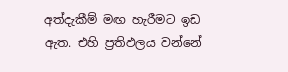අත්දැකීම් මඟ හැරීමට ඉඩ ඇත. එහි ප්‍රතිඵලය වන්නේ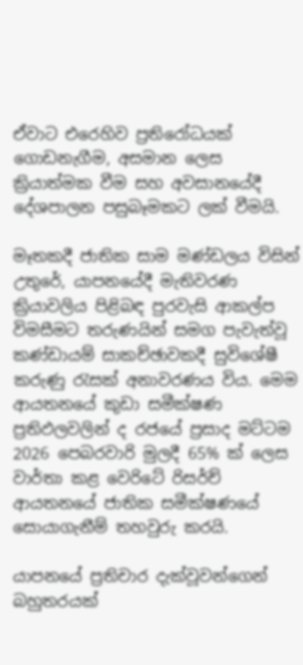ඒවාට එරෙහිව ප්‍රතිරෝධයක් ගොඩනැගීම, අසමාන ලෙස ක්‍රියාත්මක වීම සහ අවසානයේදී දේශපාලන පසුබෑමකට ලක් වීමයි.

මෑතකදී ජාතික සාම මණ්ඩලය විසින් උතුරේ, යාපනයේදී මැතිවරණ ක්‍රියාවලිය පිළිබඳ පුරවැසි ආකල්ප විමසීමට තරුණයින් සමග පැවැත්වූ කණ්ඩායම් සාකච්ඡාවකදී සුවිශේෂී කරුණු රැසක් අනාවරණය විය. මෙම ආයතනයේ කුඩා සමීක්ෂණ ප්‍රතිඵලවලින් ද රජයේ ප්‍රසාද මට්ටම  2026 පෙබරවාරි මුලදී 65% ක් ලෙස වාර්තා කළ වෙරිටේ රිසර්ච් ආයතනයේ ජාතික සමීක්ෂණයේ සොයාගැනීම් තහවුරු කරයි.

යාපනයේ ප්‍රතිචාර දැක්වූවන්ගෙන් බහුතරයක්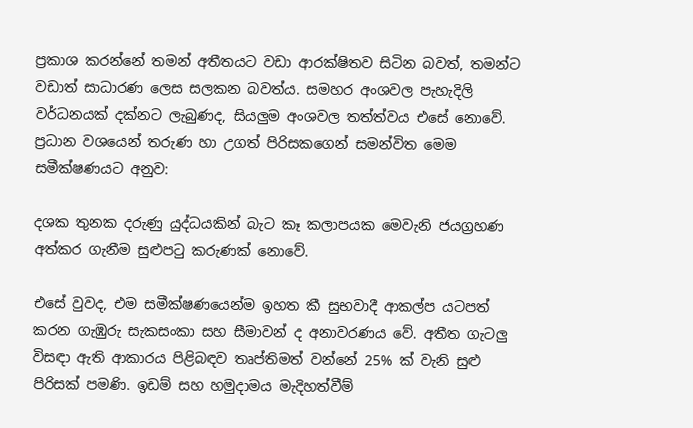ප්‍රකාශ කරන්නේ තමන් අතීතයට වඩා ආරක්ෂිතව සිටින බවත්, තමන්ට වඩාත් සාධාරණ ලෙස සලකන බවත්ය. සමහර අංශවල පැහැදිලි වර්ධනයක් දක්නට ලැබුණද, සියලුම අංශවල තත්ත්වය එසේ නොවේ. ප්‍රධාන වශයෙන් තරුණ හා උගත් පිරිසකගෙන් සමන්විත මෙම සමීක්ෂණයට අනුව:

දශක තුනක දරුණු යුද්ධයකින් බැට කෑ කලාපයක මෙවැනි ජයග්‍රහණ අත්කර ගැනීම සුළුපටු කරුණක් නොවේ.

එසේ වුවද, එම සමීක්ෂණයෙන්ම ඉහත කී සුභවාදී ආකල්ප යටපත් කරන ගැඹුරු සැකසංකා සහ සීමාවන් ද අනාවරණය වේ. අතීත ගැටලු විසඳා ඇති ආකාරය පිළිබඳව තෘප්තිමත් වන්නේ 25% ක් වැනි සුළු පිරිසක් පමණි. ඉඩම් සහ හමුදාමය මැදිහත්වීම්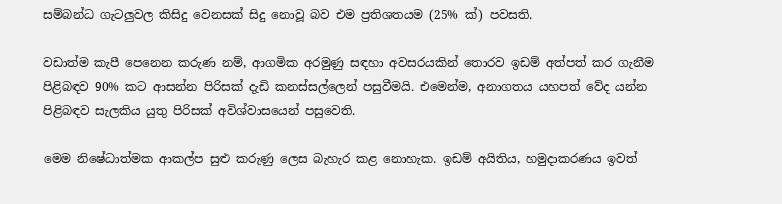සම්බන්ධ ගැටලුවල කිසිදු වෙනසක් සිදු නොවූ බව එම ප්‍රතිශතයම (25% ක්) පවසති.

වඩාත්ම කැපී පෙනෙන කරුණ නම්, ආගමික අරමුණු සඳහා අවසරයකින් තොරව ඉඩම් අත්පත් කර ගැනීම පිළිබඳව 90% කට ආසන්න පිරිසක් දැඩි කනස්සල්ලෙන් පසුවීමයි. එමෙන්ම, අනාගතය යහපත් වේද යන්න පිළිබඳව සැලකිය යුතු පිරිසක් අවිශ්වාසයෙන් පසුවෙති.

මෙම නිෂේධාත්මක ආකල්ප සුළු කරුණු ලෙස බැහැර කළ නොහැක. ඉඩම් අයිතිය, හමුදාකරණය ඉවත්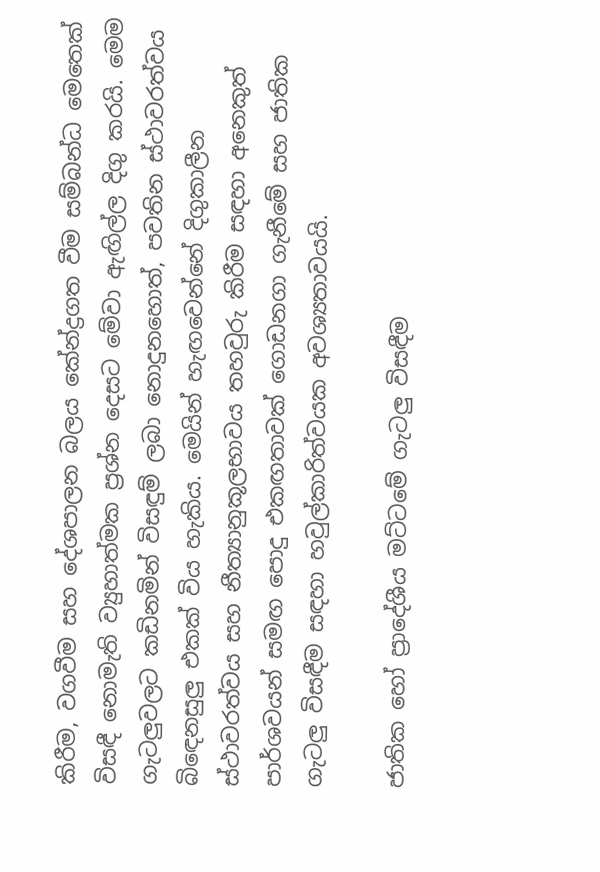කිරීම, වගවීම සහ දේශපාලන බලය කේන්ද්‍රගත වීම සම්බන්ධ මෙතෙක් විසඳී නොමැති ව්‍යුහාත්මක ප්‍රශ්න දෙසට මේවා ඇඟිල්ල දිගු කරයි. මෙම ගැටලුවලට කඩිනමින් විසඳුම් ලබා නොදුනහොත්, පවතින ස්ථාවරත්වය බිඳෙනසුලු එකක් විය හැකිය. මෙයින් හැඟවෙන්නේ දිගුකාලීන ස්ථාවරත්වය සහ නීත්‍යානුකූලභාවය තහවුරු කිරීම සඳහා අනෙකුත් පාර්ශවයන් සමඟ පොදු එකඟතාවක් ගොඩනගා ගැනීමේ සහ ජාතික ගැටලු විසඳීම සඳහා හවුල්කාරිත්වයක අවශ්‍යතාවයයි.

ජාතික හෝ ප්‍රාදේශීය මට්ටමේ ගැටලු විසඳීම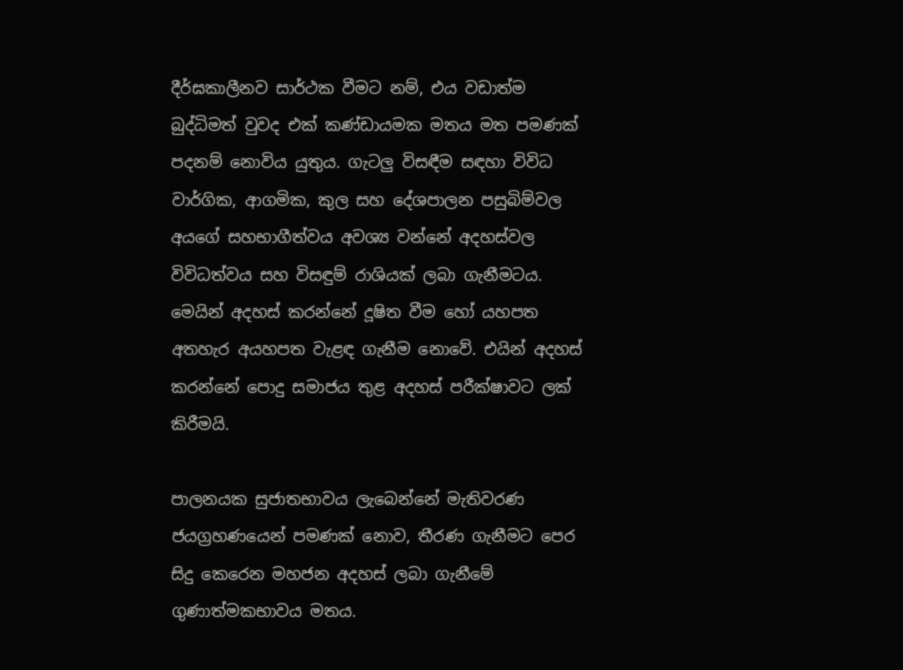දීර්ඝකාලීනව සාර්ථක වීමට නම්, එය වඩාත්ම බුද්ධිමත් වුවද එක් කණ්ඩායමක මතය මත පමණක් පදනම් නොවිය යුතුය. ගැටලු විසඳීම සඳහා විවිධ වාර්ගික, ආගමික, කුල සහ දේශපාලන පසුබිම්වල අයගේ සහභාගීත්වය අවශ්‍ය වන්නේ අදහස්වල විවිධත්වය සහ විසඳුම් රාශියක් ලබා ගැනීමටය. මෙයින් අදහස් කරන්නේ දූෂිත වීම හෝ යහපත අතහැර අයහපත වැළඳ ගැනීම නොවේ. එයින් අදහස් කරන්නේ පොදු සමාජය තුළ අදහස් පරීක්ෂාවට ලක් කිරීමයි.

පාලනයක සුජාතභාවය ලැබෙන්නේ මැතිවරණ ජයග්‍රහණයෙන් පමණක් නොව, තීරණ ගැනීමට පෙර සිදු කෙරෙන මහජන අදහස් ලබා ගැනීමේ ගුණාත්මකභාවය මතය.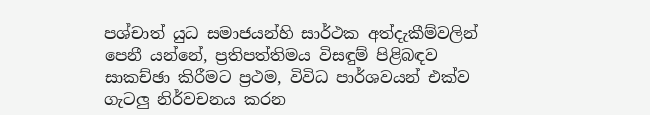පශ්චාත් යුධ සමාජයන්හි සාර්ථක අත්දැකීම්වලින් පෙනී යන්නේ, ප්‍රතිපත්තිමය විසඳුම් පිළිබඳව සාකච්ඡා කිරීමට ප්‍රථම, විවිධ පාර්ශවයන් එක්ව ගැටලු නිර්වචනය කරන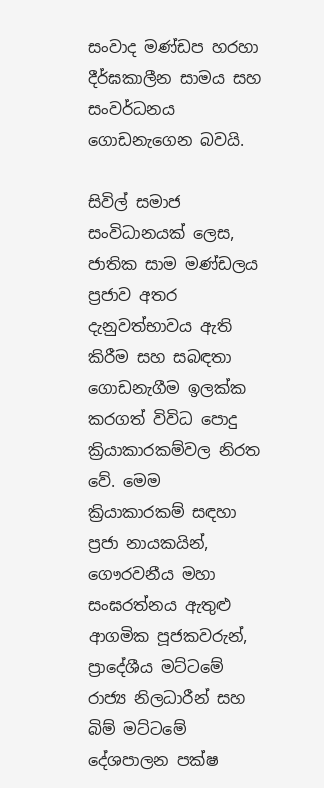සංවාද මණ්ඩප හරහා දීර්ඝකාලීන සාමය සහ සංවර්ධනය ගොඩනැගෙන බවයි.

සිවිල් සමාජ සංවිධානයක් ලෙස, ජාතික සාම මණ්ඩලය ප්‍රජාව අතර දැනුවත්භාවය ඇති කිරීම සහ සබඳතා ගොඩනැගීම ඉලක්ක කරගත් විවිධ පොදු ක්‍රියාකාරකම්වල නිරත වේ. මෙම ක්‍රියාකාරකම් සඳහා ප්‍රජා නායකයින්, ගෞරවනීය මහා සංඝරත්නය ඇතුළු ආගමික පූජකවරුන්, ප්‍රාදේශීය මට්ටමේ රාජ්‍ය නිලධාරීන් සහ බිම් මට්ටමේ දේශපාලන පක්ෂ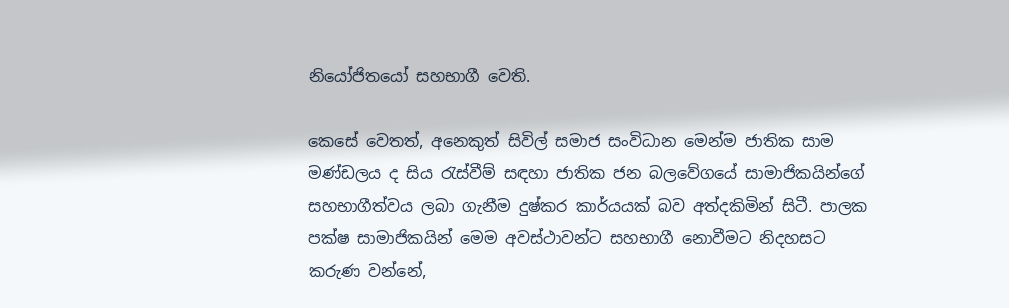නියෝජිතයෝ සහභාගී වෙති.

කෙසේ වෙතත්, අනෙකුත් සිවිල් සමාජ සංවිධාන මෙන්ම ජාතික සාම මණ්ඩලය ද සිය රැස්වීම් සඳහා ජාතික ජන බලවේගයේ සාමාජිකයින්ගේ සහභාගීත්වය ලබා ගැනීම දුෂ්කර කාර්යයක් බව අත්දකිමින් සිටී. පාලක පක්ෂ සාමාජිකයින් මෙම අවස්ථාවන්ට සහභාගී නොවීමට නිදහසට කරුණ වන්නේ,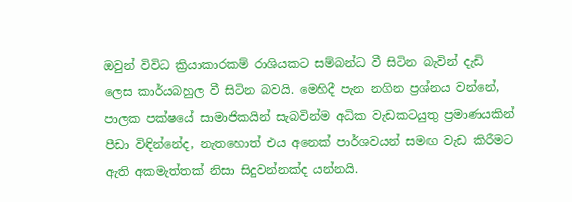ඔවුන් විවිධ ක්‍රියාකාරකම් රාශියකට සම්බන්ධ වී සිටින බැවින් දැඩි ලෙස කාර්යබහුල වී සිටින බවයි. මෙහිදී පැන නගින ප්‍රශ්නය වන්නේ, පාලක පක්ෂයේ සාමාජිකයින් සැබවින්ම අධික වැඩකටයුතු ප්‍රමාණයකින් පීඩා විඳින්නේද, නැතහොත් එය අනෙක් පාර්ශවයන් සමඟ වැඩ කිරීමට ඇති අකමැත්තක් නිසා සිදුවන්නක්ද යන්නයි.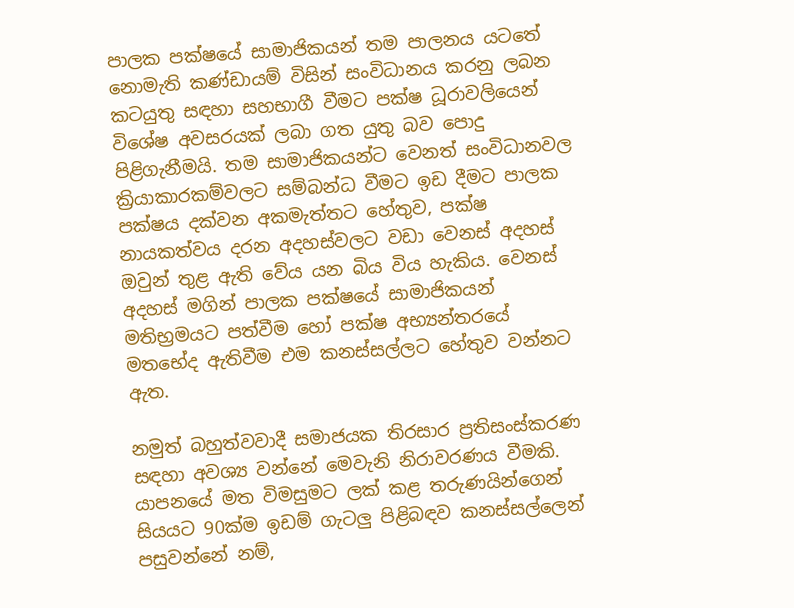පාලක පක්ෂයේ සාමාජිකයන් තම පාලනය යටතේ නොමැති කණ්ඩායම් විසින් සංවිධානය කරනු ලබන කටයුතු සඳහා සහභාගී වීමට පක්ෂ ධූරාවලියෙන් විශේෂ අවසරයක් ලබා ගත යුතු බව පොදු පිළිගැනීමයි. තම සාමාජිකයන්ට වෙනත් සංවිධානවල ක්‍රියාකාරකම්වලට සම්බන්ධ වීමට ඉඩ දීමට පාලක පක්ෂය දක්වන අකමැත්තට හේතුව, පක්ෂ නායකත්වය දරන අදහස්වලට වඩා වෙනස් අදහස් ඔවුන් තුළ ඇති වේය යන බිය විය හැකිය. වෙනස් අදහස් මගින් පාලක පක්ෂයේ සාමාජිකයන් මතිභ්‍රමයට පත්වීම හෝ පක්ෂ අභ්‍යන්තරයේ මතභේද ඇතිවීම එම කනස්සල්ලට හේතුව වන්නට ඇත.

නමුත් බහුත්වවාදී සමාජයක තිරසාර ප්‍රතිසංස්කරණ සඳහා අවශ්‍ය වන්නේ මෙවැනි නිරාවරණය වීමකි. යාපනයේ මත විමසුමට ලක් කළ තරුණයින්ගෙන් සියයට 90ක්ම ඉඩම් ගැටලු පිළිබඳව කනස්සල්ලෙන් පසුවන්නේ නම්,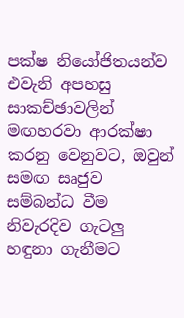පක්ෂ නියෝජිතයන්ව එවැනි අපහසු සාකච්ඡාවලින් මඟහරවා ආරක්ෂා කරනු වෙනුවට, ඔවුන් සමඟ සෘජුව සම්බන්ධ වීම නිවැරදිව ගැටලු හඳුනා ගැනීමට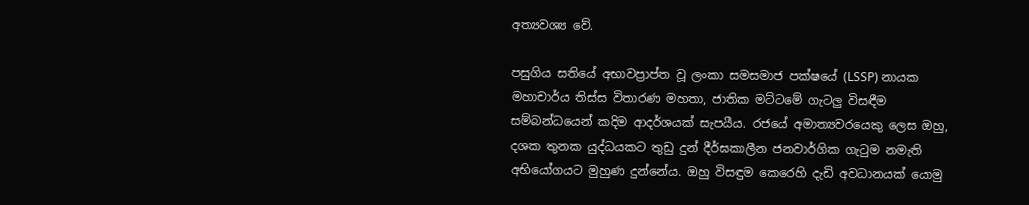අත්‍යවශ්‍ය වේ.

පසුගිය සතියේ අභාවප්‍රාප්ත වූ ලංකා සමසමාජ පක්ෂයේ (LSSP) නායක මහාචාර්ය තිස්ස විතාරණ මහතා, ජාතික මට්ටමේ ගැටලු විසඳීම සම්බන්ධයෙන් කදිම ආදර්ශයක් සැපයීය. රජයේ අමාත්‍යවරයෙකු ලෙස ඔහු, දශක තුනක යුද්ධයකට තුඩු දුන් දීර්ඝකාලීන ජනවාර්ගික ගැටුම නමැති අභියෝගයට මුහුණ දුන්නේය. ඔහු විසඳුම කෙරෙහි දැඩි අවධානයක් යොමු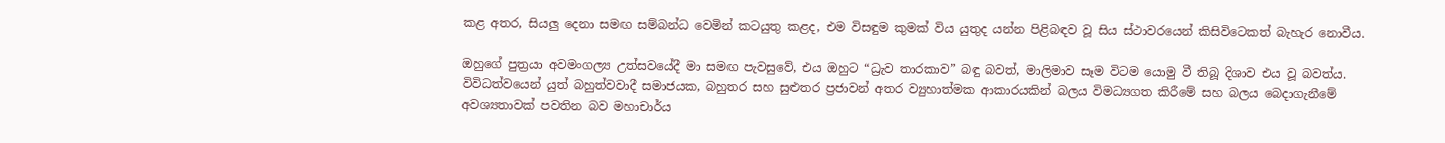කළ අතර, සියලු දෙනා සමඟ සම්බන්ධ වෙමින් කටයුතු කළද, එම විසඳුම කුමක් විය යුතුද යන්න පිළිබඳව වූ සිය ස්ථාවරයෙන් කිසිවිටෙකත් බැහැර නොවීය.

ඔහුගේ පුත්‍රයා අවමංගල්‍ය උත්සවයේදී මා සමඟ පැවසුවේ, එය ඔහුට “ධ්‍රැව තාරකාව” බඳු බවත්, මාලිමාව සෑම විටම යොමු වී තිබූ දිශාව එය වූ බවත්ය. විවිධත්වයෙන් යුත් බහුත්වවාදී සමාජයක, බහුතර සහ සුළුතර ප්‍රජාවන් අතර ව්‍යුහාත්මක ආකාරයකින් බලය විමධ්‍යගත කිරීමේ සහ බලය බෙදාගැනීමේ අවශ්‍යතාවක් පවතින බව මහාචාර්ය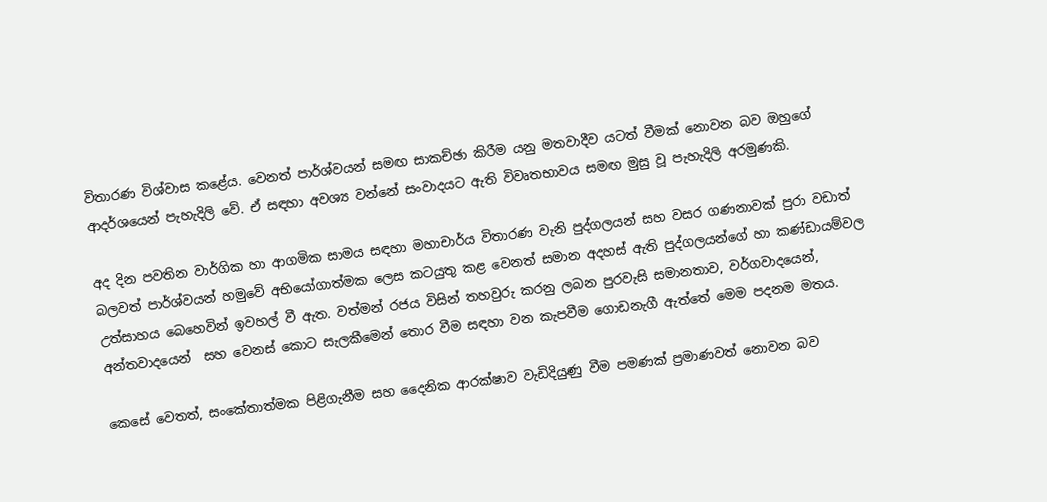විතාරණ විශ්වාස කළේය. වෙනත් පාර්ශ්වයන් සමඟ සාකච්ඡා කිරීම යනු මතවාදීව යටත් වීමක් නොවන බව ඔහුගේ ආදර්ශයෙන් පැහැදිලි වේ. ඒ සඳහා අවශ්‍ය වන්නේ සංවාදයට ඇති විවෘතභාවය සමඟ මුසු වූ පැහැදිලි අරමුණකි.

අද දින පවතින වාර්ගික හා ආගමික සාමය සඳහා මහාචාර්ය විතාරණ වැනි පුද්ගලයන් සහ වසර ගණනාවක් පුරා වඩාත් බලවත් පාර්ශ්වයන් හමුවේ අභියෝගාත්මක ලෙස කටයුතු කළ වෙනත් සමාන අදහස් ඇති පුද්ගලයන්ගේ හා කණ්ඩායම්වල උත්සාහය බෙහෙවින් ඉවහල් වී ඇත. වත්මන් රජය විසින් තහවුරු කරනු ලබන පුරවැසි සමානතාව, වර්ගවාදයෙන්, අන්තවාදයෙන්  සහ වෙනස් කොට සැලකීමෙන් තොර වීම සඳහා වන කැපවීම ගොඩනැගී ඇත්තේ මෙම පදනම මතය.

කෙසේ වෙතත්, සංකේතාත්මක පිළිගැනීම සහ දෛනික ආරක්ෂාව වැඩිදියුණු වීම පමණක් ප්‍රමාණවත් නොවන බව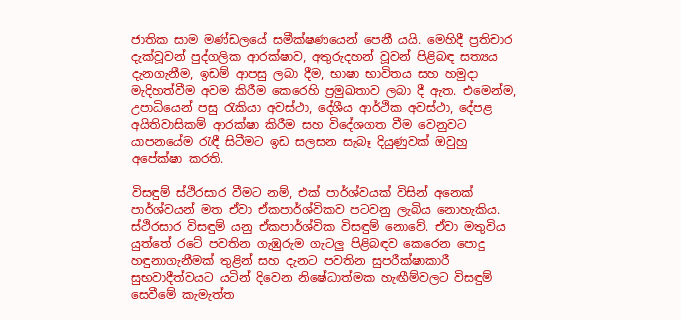ජාතික සාම මණ්ඩලයේ සමීක්ෂණයෙන් පෙනී යයි. මෙහිදී ප්‍රතිචාර දැක්වූවන් පුද්ගලික ආරක්ෂාව, අතුරුදහන් වූවන් පිළිබඳ සත්‍යය දැනගැනීම, ඉඩම් ආපසු ලබා දීම, භාෂා භාවිතය සහ හමුදා මැදිහත්වීම අවම කිරීම කෙරෙහි ප්‍රමුඛතාව ලබා දී ඇත. එමෙන්ම, උපාධියෙන් පසු රැකියා අවස්ථා, දේශීය ආර්ථික අවස්ථා, දේපළ අයිතිවාසිකම් ආරක්ෂා කිරීම සහ විදේශගත වීම වෙනුවට යාපනයේම රැඳී සිටීමට ඉඩ සලසන සැබෑ දියුණුවක් ඔවුහු අපේක්ෂා කරති.

විසඳුම් ස්ථිරසාර වීමට නම්, එක් පාර්ශ්වයක් විසින් අනෙක් පාර්ශ්වයන් මත ඒවා ඒකපාර්ශ්විකව පටවනු ලැබිය නොහැකිය. ස්ථිරසාර විසඳුම් යනු ඒකපාර්ශ්වික විසඳුම් නොවේ. ඒවා මතුවිය යුත්තේ රටේ පවතින ගැඹුරුම ගැටලු පිළිබඳව කෙරෙන පොදු හඳුනාගැනීමක් තුළින් සහ දැනට පවතින සුපරීක්ෂාකාරී සුභවාදීත්වයට යටින් දිවෙන නිෂේධාත්මක හැඟීම්වලට විසඳුම් සෙවීමේ කැමැත්ත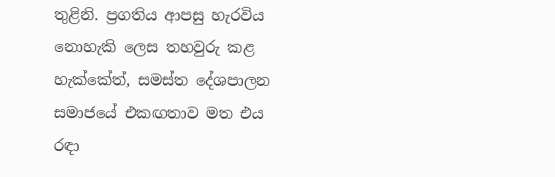තුළිනි. ප්‍රගතිය ආපසු හැරවිය නොහැකි ලෙස තහවුරු කළ හැක්කේත්, සමස්ත දේශපාලන සමාජයේ එකඟතාව මත එය රඳා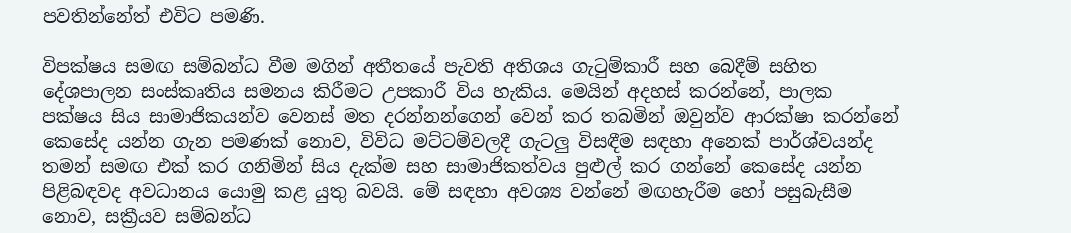පවතින්නේත් එවිට පමණි.

විපක්ෂය සමඟ සම්බන්ධ වීම මගින් අතීතයේ පැවති අතිශය ගැටුම්කාරී සහ බෙදීම් සහිත දේශපාලන සංස්කෘතිය සමනය කිරීමට උපකාරී විය හැකිය. මෙයින් අදහස් කරන්නේ, පාලක පක්ෂය සිය සාමාජිකයන්ව වෙනස් මත දරන්නන්ගෙන් වෙන් කර තබමින් ඔවුන්ව ආරක්ෂා කරන්නේ කෙසේද යන්න ගැන පමණක් නොව, විවිධ මට්ටම්වලදී ගැටලු විසඳීම සඳහා අනෙක් පාර්ශ්වයන්ද තමන් සමඟ එක් කර ගනිමින් සිය දැක්ම සහ සාමාජිකත්වය පුළුල් කර ගන්නේ කෙසේද යන්න පිළිබඳවද අවධානය යොමු කළ යුතු බවයි. මේ සඳහා අවශ්‍ය වන්නේ මඟහැරීම හෝ පසුබැසීම නොව, සක්‍රීයව සම්බන්ධ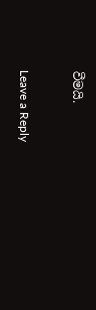වීමයි.

Leave a Reply